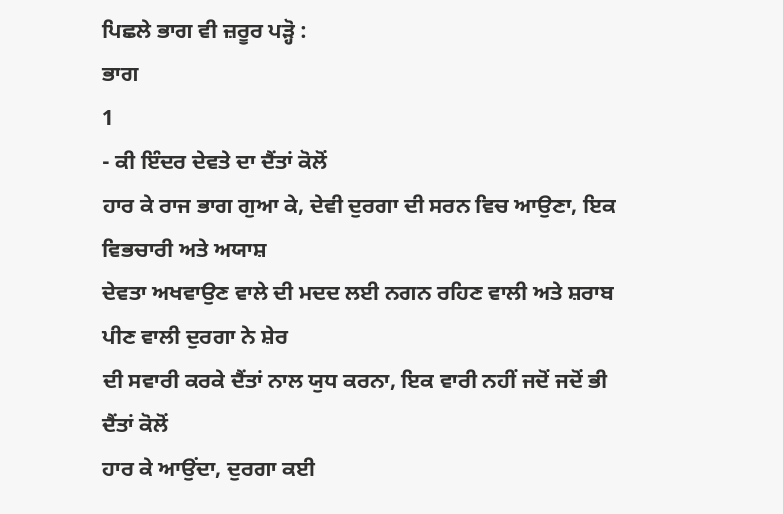ਪਿਛਲੇ ਭਾਗ ਵੀ ਜ਼ਰੂਰ ਪੜ੍ਹੋ :
ਭਾਗ
1
- ਕੀ ਇੰਦਰ ਦੇਵਤੇ ਦਾ ਦੈਂਤਾਂ ਕੋਲੋਂ
ਹਾਰ ਕੇ ਰਾਜ ਭਾਗ ਗੁਆ ਕੇ, ਦੇਵੀ ਦੁਰਗਾ ਦੀ ਸਰਨ ਵਿਚ ਆਉਣਾ, ਇਕ ਵਿਭਚਾਰੀ ਅਤੇ ਅਯਾਸ਼
ਦੇਵਤਾ ਅਖਵਾਉਣ ਵਾਲੇ ਦੀ ਮਦਦ ਲਈ ਨਗਨ ਰਹਿਣ ਵਾਲੀ ਅਤੇ ਸ਼ਰਾਬ ਪੀਣ ਵਾਲੀ ਦੁਰਗਾ ਨੇ ਸ਼ੇਰ
ਦੀ ਸਵਾਰੀ ਕਰਕੇ ਦੈਂਤਾਂ ਨਾਲ ਯੁਧ ਕਰਨਾ, ਇਕ ਵਾਰੀ ਨਹੀਂ ਜਦੋਂ ਜਦੋਂ ਭੀ ਦੈਂਤਾਂ ਕੋਲੋਂ
ਹਾਰ ਕੇ ਆਉਂਦਾ, ਦੁਰਗਾ ਕਈ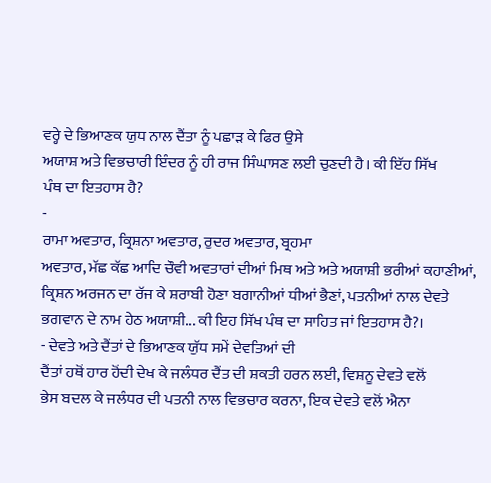ਵਰ੍ਹੇ ਦੇ ਭਿਆਣਕ ਯੁਧ ਨਾਲ ਦੈਂਤਾ ਨੂੰ ਪਛਾੜ ਕੇ ਫਿਰ ਉਸੇ
ਅਯਾਸ਼ ਅਤੇ ਵਿਭਚਾਰੀ ਇੰਦਰ ਨੂੰ ਹੀ ਰਾਜ ਸਿੰਘਾਸਣ ਲਈ ਚੁਣਦੀ ਹੈ। ਕੀ ਇੱਹ ਸਿੱਖ
ਪੰਥ ਦਾ ਇਤਹਾਸ ਹੈ?
-
ਰਾਮਾ ਅਵਤਾਰ, ਕ੍ਰਿਸ਼ਨਾ ਅਵਤਾਰ, ਰੁਦਰ ਅਵਤਾਰ, ਬ੍ਰਹਮਾ
ਅਵਤਾਰ, ਮੱਛ ਕੱਛ ਆਦਿ ਚੌਵੀ ਅਵਤਾਰਾਂ ਦੀਆਂ ਮਿਥ ਅਤੇ ਅਤੇ ਅਯਾਸ਼ੀ ਭਰੀਆਂ ਕਹਾਣੀਆਂ,
ਕ੍ਰਿਸ਼ਨ ਅਰਜਨ ਦਾ ਰੱਜ ਕੇ ਸ਼ਰਾਬੀ ਹੋਣਾ ਬਗਾਨੀਆਂ ਧੀਆਂ ਭੈਣਾਂ, ਪਤਨੀਆਂ ਨਾਲ ਦੇਵਤੇ
ਭਗਵਾਨ ਦੇ ਨਾਮ ਹੇਠ ਅਯਾਸ਼ੀ... ਕੀ ਇਹ ਸਿੱਖ ਪੰਥ ਦਾ ਸਾਹਿਤ ਜਾਂ ਇਤਹਾਸ ਹੈ?।
- ਦੇਵਤੇ ਅਤੇ ਦੈਂਤਾਂ ਦੇ ਭਿਆਣਕ ਯੁੱਧ ਸਮੇਂ ਦੇਵਤਿਆਂ ਦੀ
ਦੈਂਤਾਂ ਹਥੋਂ ਹਾਰ ਹੋਂਦੀ ਦੇਖ ਕੇ ਜਲੰਧਰ ਦੈਂਤ ਦੀ ਸ਼ਕਤੀ ਹਰਨ ਲਈ, ਵਿਸ਼ਨੂ ਦੇਵਤੇ ਵਲੋਂ
ਭੇਸ ਬਦਲ ਕੇ ਜਲੰਧਰ ਦੀ ਪਤਨੀ ਨਾਲ ਵਿਭਚਾਰ ਕਰਨਾ, ਇਕ ਦੇਵਤੇ ਵਲੋਂ ਐਨਾ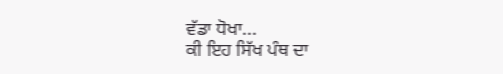ਵੱਡਾ ਧੋਖਾ...
ਕੀ ਇਹ ਸਿੱਖ ਪੰਥ ਦਾ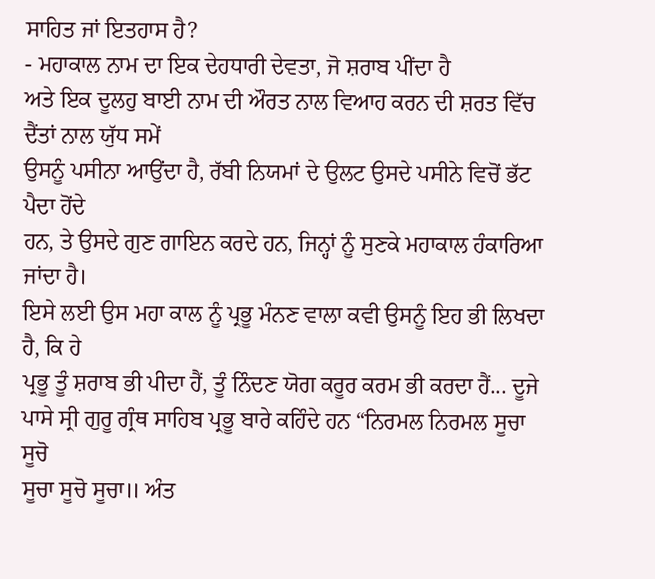ਸਾਹਿਤ ਜਾਂ ਇਤਹਾਸ ਹੈ?
- ਮਹਾਕਾਲ ਨਾਮ ਦਾ ਇਕ ਦੇਹਧਾਰੀ ਦੇਵਤਾ, ਜੋ ਸ਼ਰਾਬ ਪੀਂਦਾ ਹੈ
ਅਤੇ ਇਕ ਦੂਲਹੁ ਬਾਈ ਨਾਮ ਦੀ ਔਰਤ ਨਾਲ ਵਿਆਹ ਕਰਨ ਦੀ ਸ਼ਰਤ ਵਿੱਚ ਦੈਂਤਾਂ ਨਾਲ ਯੁੱਧ ਸਮੇਂ
ਉਸਨੂੰ ਪਸੀਨਾ ਆਉਂਦਾ ਹੈ, ਰੱਬੀ ਨਿਯਮਾਂ ਦੇ ਉਲਟ ਉਸਦੇ ਪਸੀਨੇ ਵਿਚੋਂ ਭੱਟ ਪੈਦਾ ਹੋਂਦੇ
ਹਨ, ਤੇ ਉਸਦੇ ਗੁਣ ਗਾਇਨ ਕਰਦੇ ਹਨ, ਜਿਨ੍ਹਾਂ ਨੂੰ ਸੁਣਕੇ ਮਹਾਕਾਲ ਹੰਕਾਰਿਆ ਜਾਂਦਾ ਹੈ।
ਇਸੇ ਲਈ ਉਸ ਮਹਾ ਕਾਲ ਨੂੰ ਪ੍ਰਭੂ ਮੰਨਣ ਵਾਲਾ ਕਵੀ ਉਸਨੂੰ ਇਹ ਭੀ ਲਿਖਦਾ ਹੈ, ਕਿ ਹੇ
ਪ੍ਰਭੂ ਤੂੰ ਸ਼ਰਾਬ ਭੀ ਪੀਦਾ ਹੈਂ, ਤੂੰ ਨਿੰਦਣ ਯੋਗ ਕਰੂਰ ਕਰਮ ਭੀ ਕਰਦਾ ਹੈਂ... ਦੂਜੇ
ਪਾਸੇ ਸ੍ਰੀ ਗੁਰੂ ਗ੍ਰੰਥ ਸਾਹਿਬ ਪ੍ਰਭੂ ਬਾਰੇ ਕਹਿੰਦੇ ਹਨ “ਨਿਰਮਲ ਨਿਰਮਲ ਸੂਚਾ ਸੂਚੋ
ਸੂਚਾ ਸੂਚੋ ਸੂਚਾ॥ ਅੰਤ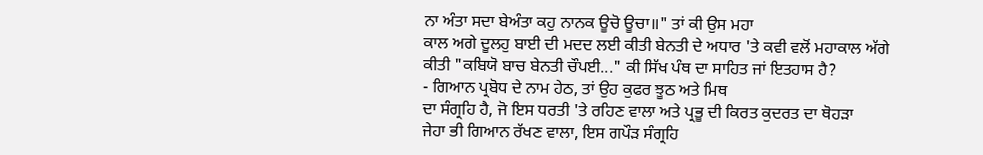ਨਾ ਅੰਤਾ ਸਦਾ ਬੇਅੰਤਾ ਕਹੁ ਨਾਨਕ ਊਚੋ ਊਚਾ॥" ਤਾਂ ਕੀ ਉਸ ਮਹਾ
ਕਾਲ ਅਗੇ ਦੂਲਹੁ ਬਾਈ ਦੀ ਮਦਦ ਲਈ ਕੀਤੀ ਬੇਨਤੀ ਦੇ ਅਧਾਰ 'ਤੇ ਕਵੀ ਵਲੋਂ ਮਹਾਕਾਲ ਅੱਗੇ
ਕੀਤੀ "ਕਬਿਯੋ ਬਾਚ ਬੇਨਤੀ ਚੌਪਈ..." ਕੀ ਸਿੱਖ ਪੰਥ ਦਾ ਸਾਹਿਤ ਜਾਂ ਇਤਹਾਸ ਹੈ?
- ਗਿਆਨ ਪ੍ਰਬੋਧ ਦੇ ਨਾਮ ਹੇਠ, ਤਾਂ ਉਹ ਕੁਫਰ ਝੂਠ ਅਤੇ ਮਿਥ
ਦਾ ਸੰਗ੍ਰਹਿ ਹੈ, ਜੋ ਇਸ ਧਰਤੀ 'ਤੇ ਰਹਿਣ ਵਾਲਾ ਅਤੇ ਪ੍ਰਭੂ ਦੀ ਕਿਰਤ ਕੁਦਰਤ ਦਾ ਥੋਹੜਾ
ਜੇਹਾ ਭੀ ਗਿਆਨ ਰੱਖਣ ਵਾਲਾ, ਇਸ ਗਪੌੜ ਸੰਗ੍ਰਹਿ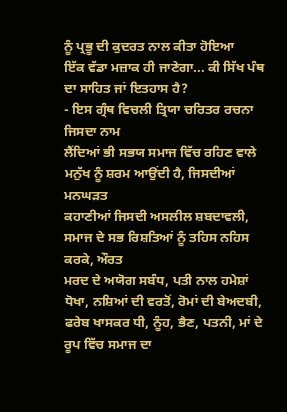ਨੂੰ ਪ੍ਰਭੂ ਦੀ ਕੁਦਰਤ ਨਾਲ ਕੀਤਾ ਹੋਇਆ
ਇੱਕ ਵੱਡਾ ਮਜ਼ਾਕ ਹੀ ਜਾਣੇਗਾ... ਕੀ ਸਿੱਖ ਪੰਥ ਦਾ ਸਾਹਿਤ ਜਾਂ ਇਤਹਾਸ ਹੈ?
- ਇਸ ਗ੍ਰੰਥ ਵਿਚਲੀ ਤ੍ਰਿਯਾ ਚਰਿਤਰ ਰਚਨਾ ਜਿਸਦਾ ਨਾਮ
ਲੈਂਦਿਆਂ ਭੀ ਸਭਯ ਸਮਾਜ ਵਿੱਚ ਰਹਿਣ ਵਾਲੇ ਮਨੁੱਖ ਨੂੰ ਸ਼ਰਮ ਆਉਂਦੀ ਹੈ, ਜਿਸਦੀਆਂ ਮਨਘੜਤ
ਕਹਾਣੀਆਂ ਜਿਸਦੀ ਅਸਲੀਲ ਸ਼ਬਦਾਵਲੀ, ਸਮਾਜ ਦੇ ਸਭ ਰਿਸ਼ਤਿਆਂ ਨੂੰ ਤਹਿਸ ਨਹਿਸ ਕਰਕੇ, ਔਰਤ
ਮਰਦ ਦੇ ਅਯੋਗ ਸਬੰਧ, ਪਤੀ ਨਾਲ ਹਮੇਸ਼ਾਂ ਧੋਖਾ, ਨਸ਼ਿਆਂ ਦੀ ਵਰਤੋਂ, ਰੋਮਾਂ ਦੀ ਬੇਅਦਬੀ,
ਫਰੇਬ ਖਾਸਕਰ ਧੀ, ਨੂੰਹ, ਭੈਣ, ਪਤਨੀ, ਮਾਂ ਦੇ ਰੂਪ ਵਿੱਚ ਸਮਾਜ ਦਾ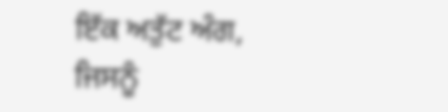ਇੱਕ ਅਤੁੱਟ ਅੰਗ,
ਜਿਸਨੂੰ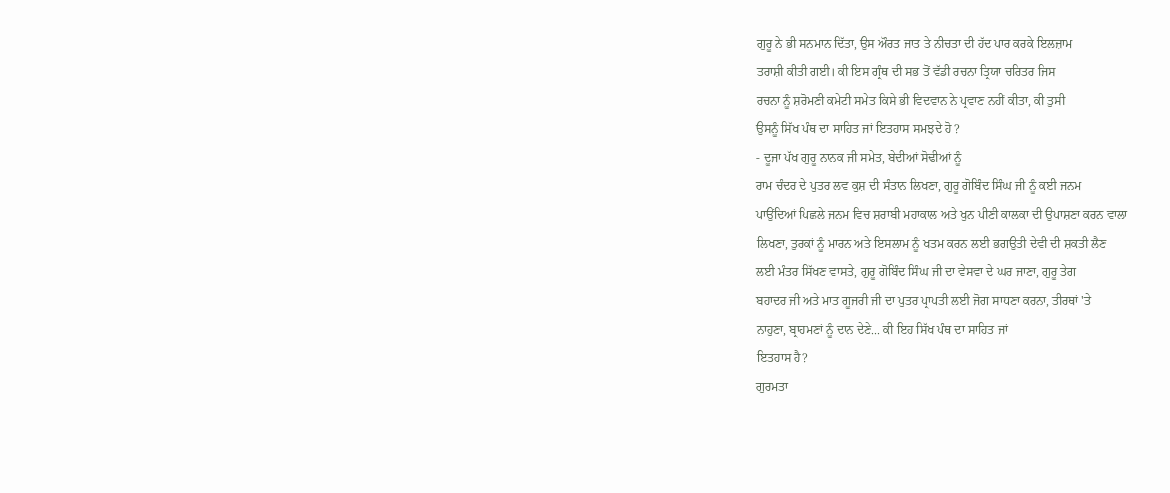ਗੁਰੂ ਨੇ ਭੀ ਸਨਮਾਨ ਦਿੱਤਾ, ਉਸ ਔਰਤ ਜਾਤ ਤੇ ਨੀਚਤਾ ਦੀ ਹੱਦ ਪਾਰ ਕਰਕੇ ਇਲਜ਼ਾਮ
ਤਰਾਸ਼ੀ ਕੀਤੀ ਗਈ। ਕੀ ਇਸ ਗ੍ਰੰਥ ਦੀ ਸਭ ਤੋਂ ਵੱਡੀ ਰਚਨਾ ਤ੍ਰਿਯਾ ਚਰਿਤਰ ਜਿਸ
ਰਚਨਾ ਨੂੰ ਸ਼ਰੋਮਣੀ ਕਮੇਟੀ ਸਮੇਤ ਕਿਸੇ ਭੀ ਵਿਦਵਾਨ ਨੇ ਪ੍ਰਵਾਣ ਨਹੀਂ ਕੀਤਾ, ਕੀ ਤੁਸੀ
ਉਸਨੂੰ ਸਿੱਖ ਪੰਥ ਦਾ ਸਾਹਿਤ ਜਾਂ ਇਤਹਾਸ ਸਮਝਦੇ ਹੋ ?
- ਦੂਜਾ ਪੱਖ ਗੁਰੂ ਨਾਨਕ ਜੀ ਸਮੇਤ, ਬੇਦੀਆਂ ਸੋਢੀਆਂ ਨੂੰ
ਰਾਮ ਚੰਦਰ ਦੇ ਪੁਤਰ ਲਵ ਕੁਸ਼ ਦੀ ਸੰਤਾਨ ਲਿਖਣਾ, ਗੁਰੂ ਗੋਬਿੰਦ ਸਿੰਘ ਜੀ ਨੂੰ ਕਈ ਜਨਮ
ਪਾਉਂਦਿਆਂ ਪਿਛਲੇ ਜਨਮ ਵਿਚ ਸ਼ਰਾਬੀ ਮਹਾਕਾਲ ਅਤੇ ਖੁਨ ਪੀਣੀ ਕਾਲਕਾ ਦੀ ਉਪਾਸ਼ਣਾ ਕਰਨ ਵਾਲਾ
ਲਿਖਣਾ, ਤੁਰਕਾਂ ਨੂੰ ਮਾਰਨ ਅਤੇ ਇਸਲਾਮ ਨੂੰ ਖਤਮ ਕਰਨ ਲਈ ਭਗਉਤੀ ਦੇਵੀ ਦੀ ਸ਼ਕਤੀ ਲੈਣ
ਲਈ ਮੰਤਰ ਸਿੱਖਣ ਵਾਸਤੇ, ਗੁਰੂ ਗੋਬਿੰਦ ਸਿੰਘ ਜੀ ਦਾ ਵੇਸਵਾ ਦੇ ਘਰ ਜਾਣਾ, ਗੁਰੂ ਤੇਗ
ਬਹਾਦਰ ਜੀ ਅਤੇ ਮਾਤ ਗੂਜਰੀ ਜੀ ਦਾ ਪੁਤਰ ਪ੍ਰਾਪਤੀ ਲਈ ਜੋਗ ਸਾਧਣਾ ਕਰਨਾ, ਤੀਰਥਾਂ 'ਤੇ
ਨਾਹੁਣਾ, ਬ੍ਰਾਹਮਣਾਂ ਨੂੰ ਦਾਨ ਦੇਣੇ... ਕੀ ਇਹ ਸਿੱਖ ਪੰਥ ਦਾ ਸਾਹਿਤ ਜਾਂ
ਇਤਹਾਸ ਹੈ?
ਗੁਰਮਤਾ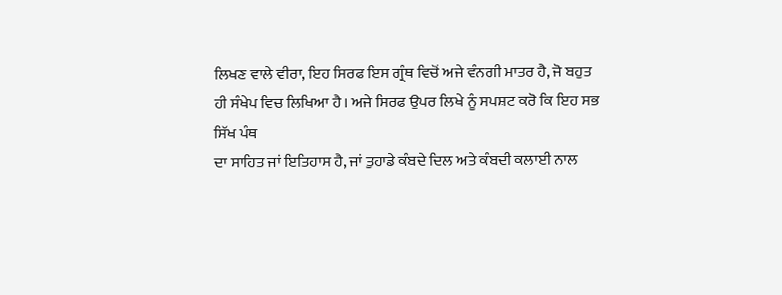ਲਿਖਣ ਵਾਲੇ ਵੀਰਾ, ਇਹ ਸਿਰਫ ਇਸ ਗ੍ਰੰਥ ਵਿਚੋਂ ਅਜੇ ਵੰਨਗੀ ਮਾਤਰ ਹੈ, ਜੋ ਬਹੁਤ
ਹੀ ਸੰਖੇਪ ਵਿਚ ਲਿਖਿਆ ਹੈ। ਅਜੇ ਸਿਰਫ ਉਪਰ ਲਿਖੇ ਨੂੰ ਸਪਸ਼ਟ ਕਰੋ ਕਿ ਇਹ ਸਭ ਸਿੱਖ ਪੰਥ
ਦਾ ਸਾਹਿਤ ਜਾਂ ਇਤਿਹਾਸ ਹੈ, ਜਾਂ ਤੁਹਾਡੇ ਕੰਬਦੇ ਦਿਲ ਅਤੇ ਕੰਬਦੀ ਕਲਾਈ ਨਾਲ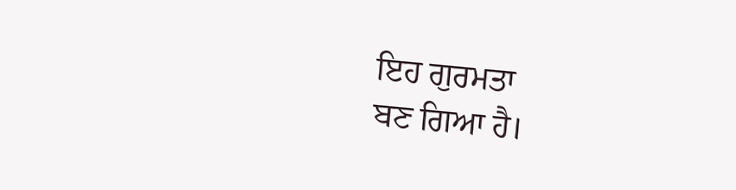ਇਹ ਗੁਰਮਤਾ
ਬਣ ਗਿਆ ਹੈ।